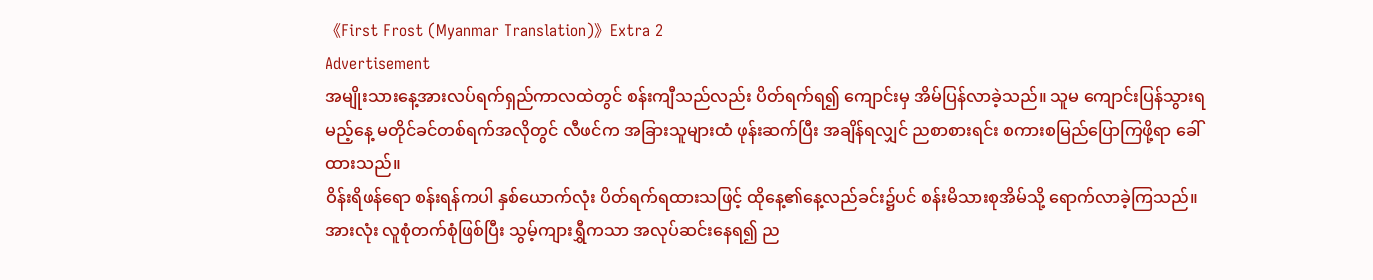《First Frost (Myanmar Translation)》Extra 2
Advertisement
အမျိုးသားနေ့အားလပ်ရက်ရှည်ကာလထဲတွင် စန်းကျီသည်လည်း ပိတ်ရက်ရ၍ ကျောင်းမှ အိမ်ပြန်လာခဲ့သည်။ သူမ ကျောင်းပြန်သွားရမည့်နေ့ မတိုင်ခင်တစ်ရက်အလိုတွင် လီဖင်က အခြားသူများထံ ဖုန်းဆက်ပြီး အချိန်ရလျှင် ညစာစားရင်း စကားစမြည်ပြောကြဖို့ရာ ခေါ်ထားသည်။
ဝိန်းရိဖန်ရော စန်းရန်ကပါ နှစ်ယောက်လုံး ပိတ်ရက်ရထားသဖြင့် ထိုနေ့၏နေ့လည်ခင်း၌ပင် စန်းမိသားစုအိမ်သို့ ရောက်လာခဲ့ကြသည်။
အားလုံး လူစုံတက်စုံဖြစ်ပြီး သွမ့်ကျားရွှီကသာ အလုပ်ဆင်းနေရ၍ ည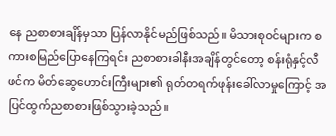နေ ညစာစားချိန်မှသာ ပြန်လာနိုင်မည်ဖြစ်သည်။ မိသားစုဝင်များက စကားစမြည်ပြောနေကြရင်း ညစာစားခါနီးအချိန်တွင်တော့ စန်းရုံနှင့်လီဖင်က မိတ်ဆွေဟောင်းကြီးများ၏ ရုတ်တရက်ဖုန်းခေါ်လာမှုကြောင့် အပြင်ထွက်ညစာစားဖြစ်သွားခဲ့သည်။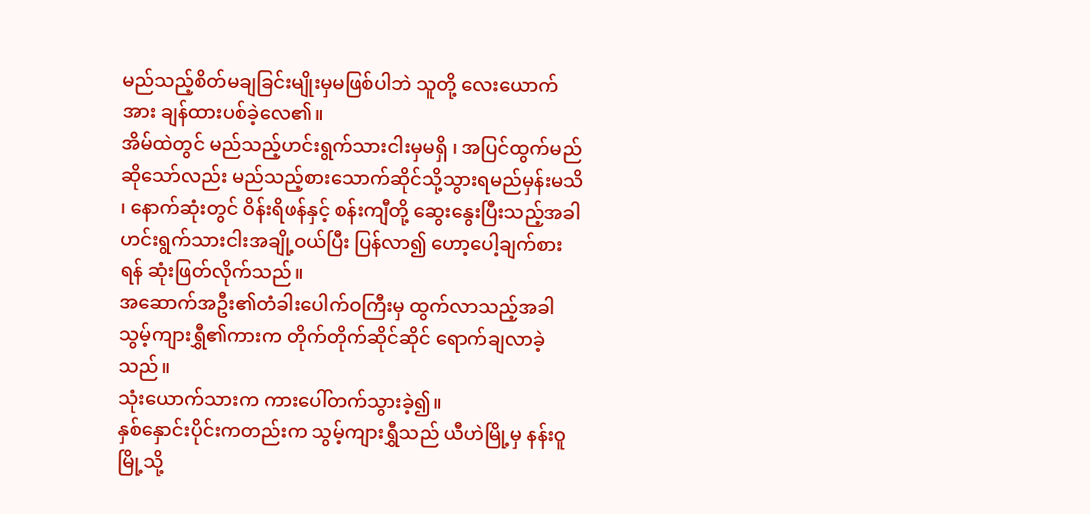မည်သည့်စိတ်မချခြင်းမျိုးမှမဖြစ်ပါဘဲ သူတို့ လေးယောက်အား ချန်ထားပစ်ခဲ့လေ၏။
အိမ်ထဲတွင် မည်သည့်ဟင်းရွက်သားငါးမှမရှိ ၊ အပြင်ထွက်မည်ဆိုသော်လည်း မည်သည့်စားသောက်ဆိုင်သို့သွားရမည်မှန်းမသိ ၊ နောက်ဆုံးတွင် ဝိန်းရိဖန်နှင့် စန်းကျီတို့ ဆွေးနွေးပြီးသည့်အခါ ဟင်းရွက်သားငါးအချို့ဝယ်ပြီး ပြန်လာ၍ ဟော့ပေါ့ချက်စားရန် ဆုံးဖြတ်လိုက်သည်။
အဆောက်အဦး၏တံခါးပေါက်ဝကြီးမှ ထွက်လာသည့်အခါ သွမ့်ကျားရွှီ၏ကားက တိုက်တိုက်ဆိုင်ဆိုင် ရောက်ချလာခဲ့သည်။
သုံးယောက်သားက ကားပေါ်တက်သွားခဲ့၍။
နှစ်နှောင်းပိုင်းကတည်းက သွမ့်ကျားရွှီသည် ယီဟဲမြို့မှ နန်းဝူမြို့သို့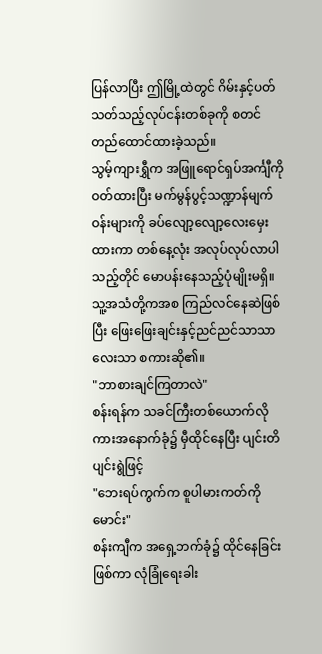ပြန်လာပြီး ဤမြို့ထဲတွင် ဂိမ်းနှင့်ပတ်သတ်သည့်လုပ်ငန်းတစ်ခုကို စတင်တည်ထောင်ထားခဲ့သည်။
သွမ့်ကျားရွှီက အဖြူရောင်ရှပ်အင်္ကျီကိုဝတ်ထားပြီး မက်မွန်ပွင့်သဏ္ဍာန်မျက်ဝန်းများကို ခပ်လျော့လျော့လေးမှေးထားကာ တစ်နေ့လုံး အလုပ်လုပ်လာပါသည့်တိုင် မောပန်းနေသည့်ပုံမျိုးမရှိ။ သူ့အသံတို့ကအစ ကြည်လင်နေဆဲဖြစ်ပြီး ဖြေးဖြေးချင်းနှင့်ညင်ညင်သာသာလေးသာ စကားဆို၏။
"ဘာစားချင်ကြတာလဲ"
စန်းရန်က သခင်ကြီးတစ်ယောက်လို ကားအနောက်ခုံ၌ မှီထိုင်နေပြီး ပျင်းတိပျင်းရွဲဖြင့်
"ဘေးရပ်ကွက်က စူပါမားကတ်ကိုမောင်း"
စန်းကျီက အရှေ့ဘက်ခုံ၌ ထိုင်နေခြင်းဖြစ်ကာ လုံခြုံရေးခါး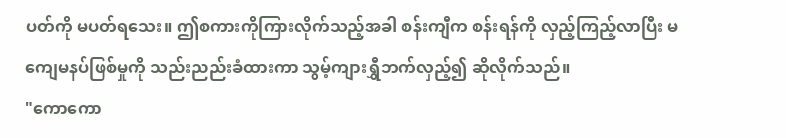ပတ်ကို မပတ်ရသေး။ ဤစကားကိုကြားလိုက်သည့်အခါ စန်းကျီက စန်းရန်ကို လှည့်ကြည့်လာပြီး မကျေမနပ်ဖြစ်မှုကို သည်းညည်းခံထားကာ သွမ့်ကျားရွှီဘက်လှည့်၍ ဆိုလိုက်သည်။
"ကောကော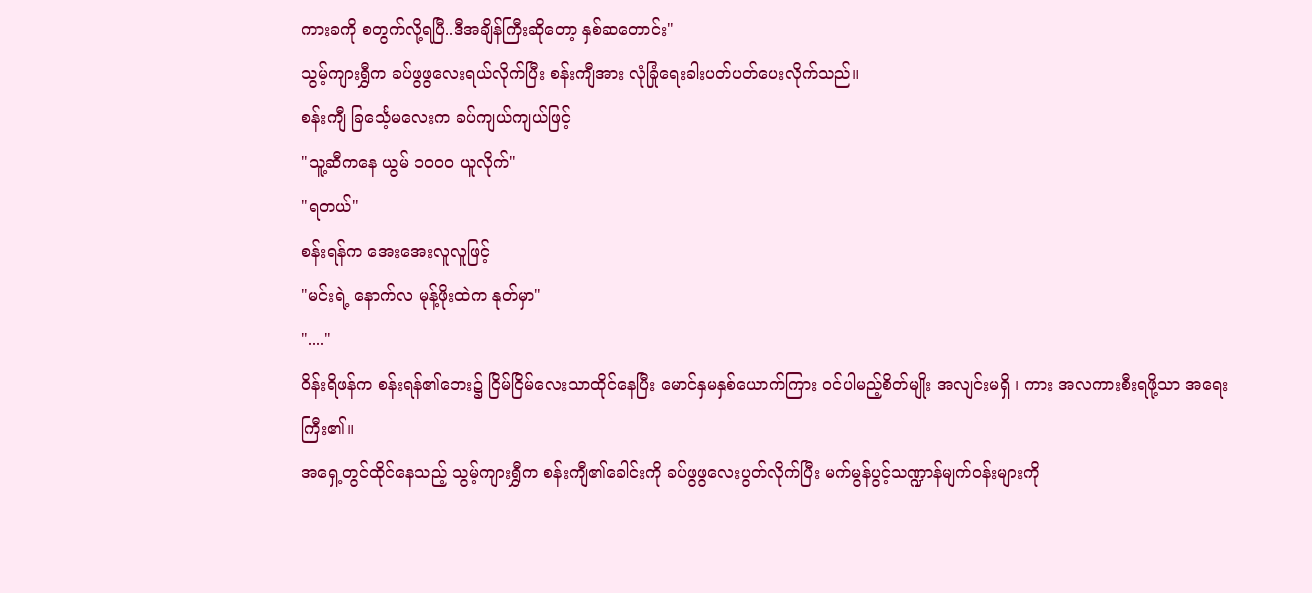ကားခကို စတွက်လို့ရပြီ..ဒီအချိန်ကြီးဆိုတော့ နှစ်ဆတောင်း"
သွမ့်ကျားရွှီက ခပ်ဖွဖွလေးရယ်လိုက်ပြီး စန်းကျီအား လုံခြုံရေးခါးပတ်ပတ်ပေးလိုက်သည်။
စန်းကျီ ခြင်္သေ့မလေးက ခပ်ကျယ်ကျယ်ဖြင့်
"သူ့ဆီကနေ ယွမ် ၁၀၀၀ ယူလိုက်"
"ရတယ်"
စန်းရန်က အေးအေးလူလူဖြင့်
"မင်းရဲ့ နောက်လ မုန့်ဖိုးထဲက နုတ်မှာ"
"...."
ဝိန်းရိဖန်က စန်းရန်၏ဘေး၌ ငြိမ်ငြိမ်လေးသာထိုင်နေပြီး မောင်နှမနှစ်ယောက်ကြား ဝင်ပါမည့်စိတ်မျိုး အလျင်းမရှိ ၊ ကား အလကားစီးရဖို့သာ အရေးကြီး၏။
အရှေ့တွင်ထိုင်နေသည့် သွမ့်ကျားရွှီက စန်းကျီ၏ခေါင်းကို ခပ်ဖွဖွလေးပွတ်လိုက်ပြီး မက်မွန်ပွင့်သဏ္ဍာန်မျက်ဝန်းများကို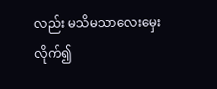လည်း မသိမသာလေးမှေးလိုက်၍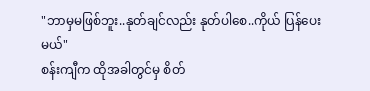"ဘာမှမဖြစ်ဘူး..နုတ်ချင်လည်း နုတ်ပါစေ..ကိုယ် ပြန်ပေးမယ်"
စန်းကျီက ထိုအခါတွင်မှ စိတ်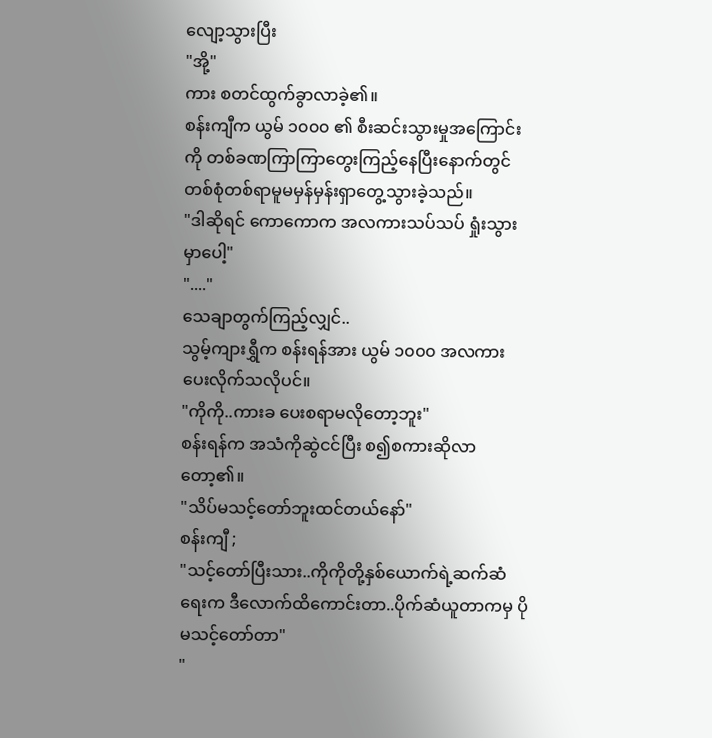လျော့သွားပြီး
"အို့"
ကား စတင်ထွက်ခွာလာခဲ့၏။
စန်းကျီက ယွမ် ၁၀၀၀ ၏ စီးဆင်းသွားမှုအကြောင်းကို တစ်ခဏကြာကြာတွေးကြည့်နေပြီးနောက်တွင် တစ်စုံတစ်ရာမူမမှန်မှန်းရှာတွေ့သွားခဲ့သည်။
"ဒါဆိုရင် ကောကောက အလကားသပ်သပ် ရှုံးသွားမှာပေါ့"
"...."
သေချာတွက်ကြည့်လျှင်..
သွမ့်ကျားရွှီက စန်းရန်အား ယွမ် ၁၀၀၀ အလကားပေးလိုက်သလိုပင်။
"ကိုကို..ကားခ ပေးစရာမလိုတော့ဘူး"
စန်းရန်က အသံကိုဆွဲငင်ပြီး စ၍စကားဆိုလာတော့၏။
"သိပ်မသင့်တော်ဘူးထင်တယ်နော်"
စန်းကျီ ;
"သင့်တော်ပြီးသား..ကိုကိုတို့နှစ်ယောက်ရဲ့ဆက်ဆံရေးက ဒီလောက်ထိကောင်းတာ..ပိုက်ဆံယူတာကမှ ပိုမသင့်တော်တာ"
"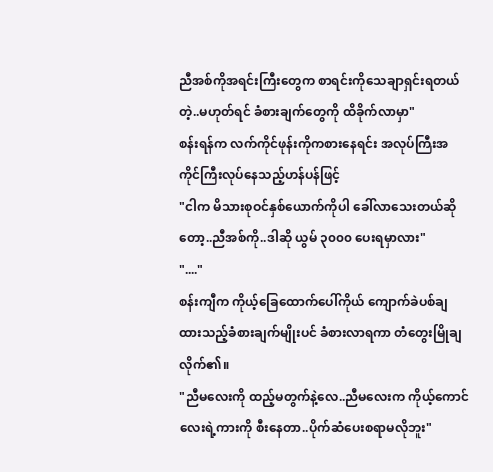ညီအစ်ကိုအရင်းကြီးတွေက စာရင်းကိုသေချာရှင်းရတယ်တဲ့..မဟုတ်ရင် ခံစားချက်တွေကို ထိခိုက်လာမှာ"
စန်းရန်က လက်ကိုင်ဖုန်းကိုကစားနေရင်း အလုပ်ကြီးအကိုင်ကြီးလုပ်နေသည့်ဟန်ပန်ဖြင့်
"ငါက မိသားစုဝင်နှစ်ယောက်ကိုပါ ခေါ်လာသေးတယ်ဆိုတော့..ညီအစ်ကို..ဒါဆို ယွမ် ၃၀၀၀ ပေးရမှာလား"
"...."
စန်းကျီက ကိုယ့်ခြေထောက်ပေါ်ကိုယ် ကျောက်ခဲပစ်ချထားသည့်ခံစားချက်မျိုးပင် ခံစားလာရကာ တံတွေးမြိုချလိုက်၏။
"ညီမလေးကို ထည့်မတွက်နဲ့လေ..ညီမလေးက ကိုယ့်ကောင်လေးရဲ့ကားကို စီးနေတာ..ပိုက်ဆံပေးစရာမလိုဘူး"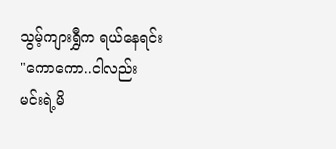သွမ့်ကျားရွှီက ရယ်နေရင်း
"ကောကော..ငါလည်း မင်းရဲ့မိ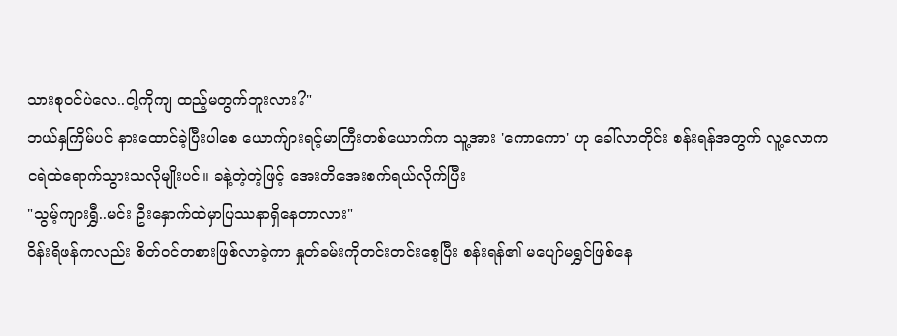သားစုဝင်ပဲလေ..ငါ့ကိုကျ ထည့်မတွက်ဘူးလား?"
ဘယ်နှကြိမ်ပင် နားထောင်ခဲ့ပြီးပါစေ ယောက်ျားရင့်မာကြီးတစ်ယောက်က သူ့အား 'ကောကော' ဟု ခေါ်လာတိုင်း စန်းရန်အတွက် လူ့လောကငရဲထဲရောက်သွားသလိုမျိုးပင်။ ခနဲ့တဲ့တဲ့ဖြင့် အေးတိအေးစက်ရယ်လိုက်ပြီး
"သွမ့်ကျားရွှီ..မင်း ဦးနှောက်ထဲမှာပြဿနာရှိနေတာလား"
ဝိန်းရိဖန်ကလည်း စိတ်ဝင်တစားဖြစ်လာခဲ့ကာ နှုတ်ခမ်းကိုတင်းတင်းစေ့ပြီး စန်းရန်၏ မပျော်မရွှင်ဖြစ်နေ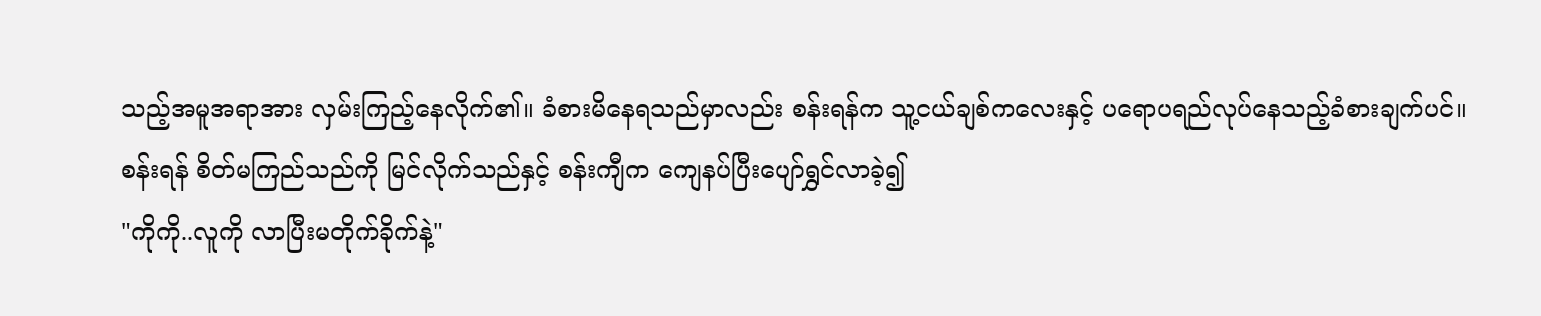သည့်အမူအရာအား လှမ်းကြည့်နေလိုက်၏။ ခံစားမိနေရသည်မှာလည်း စန်းရန်က သူ့ငယ်ချစ်ကလေးနှင့် ပရောပရည်လုပ်နေသည့်ခံစားချက်ပင်။
စန်းရန် စိတ်မကြည်သည်ကို မြင်လိုက်သည်နှင့် စန်းကျီက ကျေနပ်ပြီးပျော်ရွှင်လာခဲ့၍
"ကိုကို..လူကို လာပြီးမတိုက်ခိုက်နဲ့"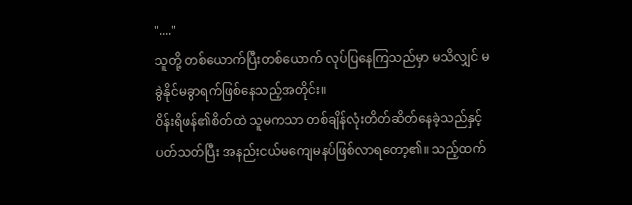"...."
သူတို့ တစ်ယောက်ပြီးတစ်ယောက် လုပ်ပြနေကြသည်မှာ မသိလျှင် မခွဲနိုင်မခွာရက်ဖြစ်နေသည့်အတိုင်း။
ဝိန်းရိဖန်၏စိတ်ထဲ သူမကသာ တစ်ချိန်လုံးတိတ်ဆိတ်နေခဲ့သည်နှင့်ပတ်သတ်ပြီး အနည်းငယ်မကျေမနပ်ဖြစ်လာရတော့၏။ သည့်ထက်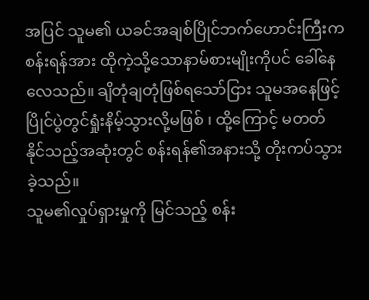အပြင် သူမ၏ ယခင်အချစ်ပြိုင်ဘက်ဟောင်းကြီးက စန်းရန်အား ထိုကဲ့သို့သောနာမ်စားမျိုးကိုပင် ခေါ်နေလေသည်။ ချိတုံချတုံဖြစ်ရသော်ငြား သူမအနေဖြင့် ပြိုင်ပွဲတွင်ရှုံးနိမ့်သွားလို့မဖြစ် ၊ ထို့ကြောင့် မတတ်နိုင်သည့်အဆုံးတွင် စန်းရန်၏အနားသို့ တိုးကပ်သွားခဲ့သည်။
သူမ၏လှုပ်ရှားမှုကို မြင်သည့် စန်း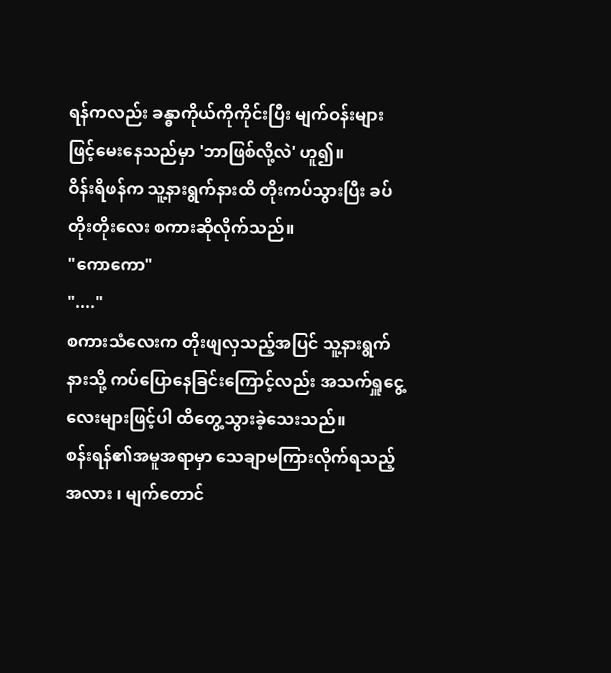ရန်ကလည်း ခန္ဓာကိုယ်ကိုကိုင်းပြီး မျက်ဝန်းများဖြင့်မေးနေသည်မှာ 'ဘာဖြစ်လို့လဲ' ဟူ၍။
ဝိန်းရိဖန်က သူ့နားရွက်နားထိ တိုးကပ်သွားပြီး ခပ်တိုးတိုးလေး စကားဆိုလိုက်သည်။
"ကောကော"
"...."
စကားသံလေးက တိုးဖျလှသည့်အပြင် သူ့နားရွက်နားသို့ ကပ်ပြောနေခြင်းကြောင့်လည်း အသက်ရှူငွေ့လေးများဖြင့်ပါ ထိတွေ့သွားခဲ့သေးသည်။
စန်းရန်၏အမူအရာမှာ သေချာမကြားလိုက်ရသည့်အလား ၊ မျက်တောင်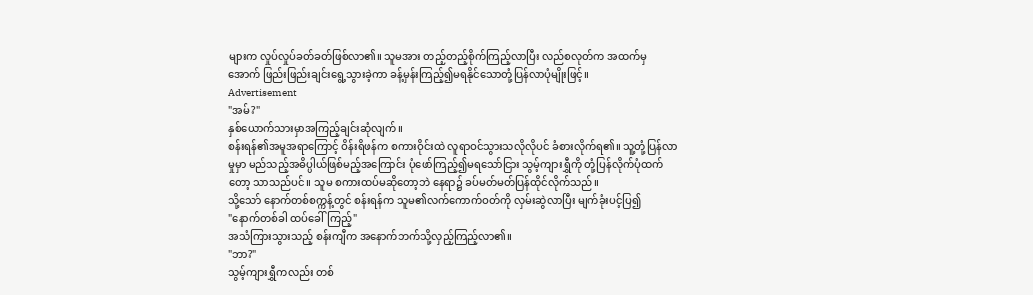များက လှုပ်လှုပ်ခတ်ခတ်ဖြစ်လာ၏။ သူမအား တည့်တည့်စိုက်ကြည့်လာပြီး လည်စလုတ်က အထက်မှအောက် ဖြည်းဖြည်းချင်းရွေ့သွားခဲ့ကာ ခန့်မှန်းကြည့်၍မရနိုင်သောတုံ့ပြန်လာပုံမျိုးဖြင့်။
Advertisement
"အမ်?"
နှစ်ယောက်သားမှာအကြည့်ချင်းဆုံလျက်။
စန်းရန်၏အမူအရာကြောင့် ဝိန်းရိဖန်က စကားဝိုင်းထဲ လူရာဝင်သွားသလိုလိုပင် ခံစားလိုက်ရ၏။ သူ့တုံ့ပြန်လာမှုမှာ မည်သည့်အဓိပ္ပါယ်ဖြစ်မည့်အကြောင်း ပုံဖော်ကြည့်၍မရသော်ငြား သွမ့်ကျားရွှီကို တုံ့ပြန်လိုက်ပုံထက်တော့ သာသည်ပင်။ သူမ စကားထပ်မဆိုတော့ဘဲ နေရာ၌ ခပ်မတ်မတ်ပြန်ထိုင်လိုက်သည်။
သို့သော် နောက်တစ်စက္ကန့်တွင် စန်းရန်က သူမ၏လက်ကောက်ဝတ်ကို လှမ်းဆွဲလာပြီး မျက်ခုံးပင့်ပြ၍
"နောက်တစ်ခါ ထပ်ခေါ်ကြည့်"
အသံကြားသွားသည့် စန်းကျီက အနောက်ဘက်သို့လှည့်ကြည့်လာ၏။
"ဘာ?"
သွမ့်ကျားရွှီကလည်း တစ်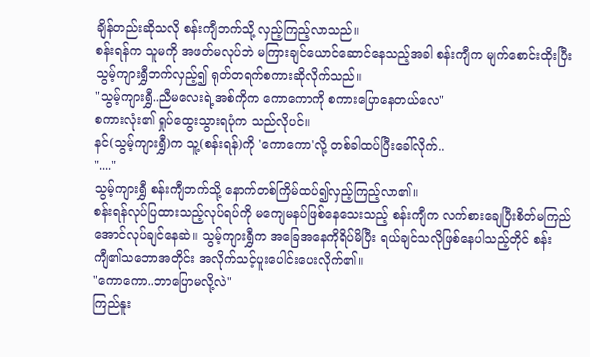ချိန်တည်းဆိုသလို စန်းကျီဘက်သို့ လှည့်ကြည့်လာသည်။
စန်းရန်က သူမကို အဖတ်မလုပ်ဘဲ မကြားချင်ယောင်ဆောင်နေသည့်အခါ စန်းကျီက မျက်စောင်းထိုးပြီး သွမ့်ကျားရွှီဘက်လှည့်၍ ရုတ်တရက်စကားဆိုလိုက်သည်။
"သွမ့်ကျားရွှီ..ညီမလေးရဲ့အစ်ကိုက ကောကောကို စကားပြောနေတယ်လေ"
စကားလုံး၏ ရှုပ်ထွေးသွားရပုံက သည်လိုပင်။
နင်(သွမ့်ကျားရွှီ)က သူ့(စန်းရန်)ကို 'ကောကော'လို့ တစ်ခါထပ်ပြီးခေါ်လိုက်..
"...."
သွမ့်ကျားရွှီ စန်းကျီဘက်သို့ နောက်တစ်ကြိမ်ထပ်၍လှည့်ကြည့်လာ၏။
စန်းရန်လုပ်ပြထားသည့်လုပ်ရပ်ကို မကျေမနပ်ဖြစ်နေသေးသည့် စန်းကျီက လက်စားချေပြီးစိတ်မကြည်အောင်လုပ်ချင်နေဆဲ။ သွမ့်ကျားရွှီက အခြေအနေကိုရိပ်မိပြီး ရယ်ချင်သလိုဖြစ်နေပါသည့်တိုင် စန်းကျီ၏သဘောအတိုင်း အလိုက်သင့်ပူးပေါင်းပေးလိုက်၏။
"ကောကော..ဘာပြောမလို့လဲ"
ကြည်နူး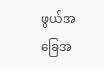ဖွယ်အခြေအ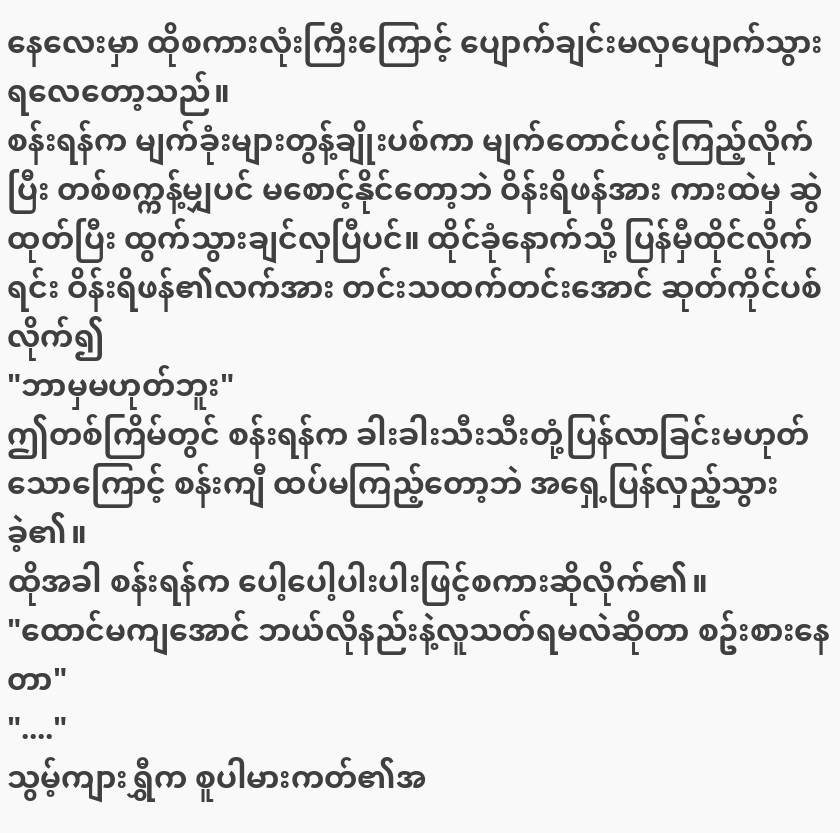နေလေးမှာ ထိုစကားလုံးကြီးကြောင့် ပျောက်ချင်းမလှပျောက်သွားရလေတော့သည်။
စန်းရန်က မျက်ခုံးများတွန့်ချိုးပစ်ကာ မျက်တောင်ပင့်ကြည့်လိုက်ပြီး တစ်စက္ကန့်မျှပင် မစောင့်နိုင်တော့ဘဲ ဝိန်းရိဖန်အား ကားထဲမှ ဆွဲထုတ်ပြီး ထွက်သွားချင်လှပြီပင်။ ထိုင်ခုံနောက်သို့ ပြန်မှီထိုင်လိုက်ရင်း ဝိန်းရိဖန်၏လက်အား တင်းသထက်တင်းအောင် ဆုတ်ကိုင်ပစ်လိုက်၍
"ဘာမှမဟုတ်ဘူး"
ဤတစ်ကြိမ်တွင် စန်းရန်က ခါးခါးသီးသီးတုံ့ပြန်လာခြင်းမဟုတ်သောကြောင့် စန်းကျီ ထပ်မကြည့်တော့ဘဲ အရှေ့ပြန်လှည့်သွားခဲ့၏။
ထိုအခါ စန်းရန်က ပေါ့ပေါ့ပါးပါးဖြင့်စကားဆိုလိုက်၏။
"ထောင်မကျအောင် ဘယ်လိုနည်းနဲ့လူသတ်ရမလဲဆိုတာ စဥ်းစားနေတာ"
"...."
သွမ့်ကျားရွှီက စူပါမားကတ်၏အ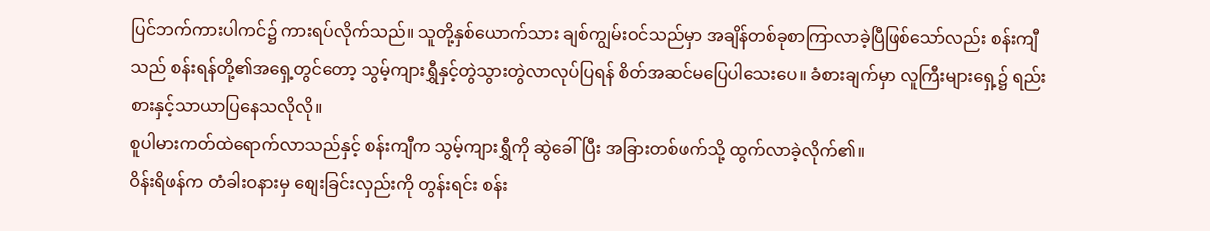ပြင်ဘက်ကားပါကင်၌ ကားရပ်လိုက်သည်။ သူတို့နှစ်ယောက်သား ချစ်ကျွမ်းဝင်သည်မှာ အချိန်တစ်ခုစာကြာလာခဲ့ပြီဖြစ်သော်လည်း စန်းကျီသည် စန်းရန်တို့၏အရှေ့တွင်တော့ သွမ့်ကျားရွှီနှင့်တွဲသွားတွဲလာလုပ်ပြရန် စိတ်အဆင်မပြေပါသေးပေ။ ခံစားချက်မှာ လူကြီးများရှေ့၌ ရည်းစားနှင့်သာယာပြနေသလိုလို။
စူပါမားကတ်ထဲရောက်လာသည်နှင့် စန်းကျီက သွမ့်ကျားရွှီကို ဆွဲခေါ်ပြီး အခြားတစ်ဖက်သို့ ထွက်လာခဲ့လိုက်၏။
ဝိန်းရိဖန်က တံခါးဝနားမှ စျေးခြင်းလှည်းကို တွန်းရင်း စန်း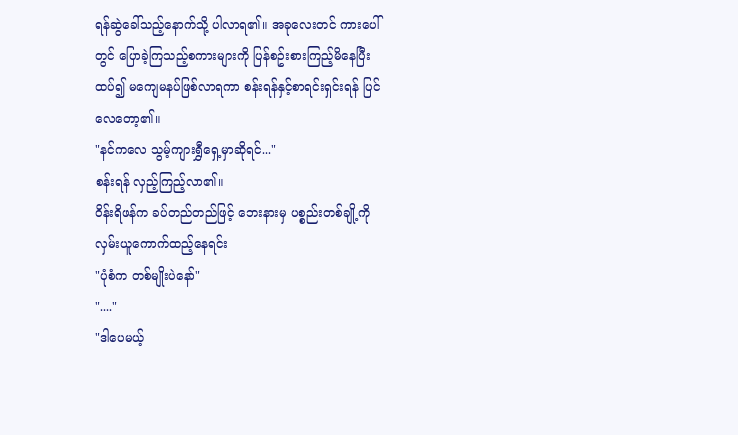ရန်ဆွဲခေါ်သည့်နောက်သို့ ပါလာရ၏။ အခုလေးတင် ကားပေါ်တွင် ပြောခဲ့ကြသည့်စကားများကို ပြန်စဥ်းစားကြည့်မိနေပြီး ထပ်၍ မကျေမနပ်ဖြစ်လာရကာ စန်းရန်နှင့်စာရင်းရှင်းရန် ပြင်လေတော့၏။
"နင်ကလေ သွမ့်ကျားရွှီရှေ့မှာဆိုရင်..."
စန်းရန် လှည့်ကြည့်လာ၏။
ဝိန်းရိဖန်က ခပ်တည်တည်ဖြင့် ဘေးနားမှ ပစ္စည်းတစ်ချို့ကို လှမ်းယူကောက်ထည့်နေရင်း
"ပုံစံက တစ်မျိုးပဲနော်"
"...."
"ဒါပေမယ့်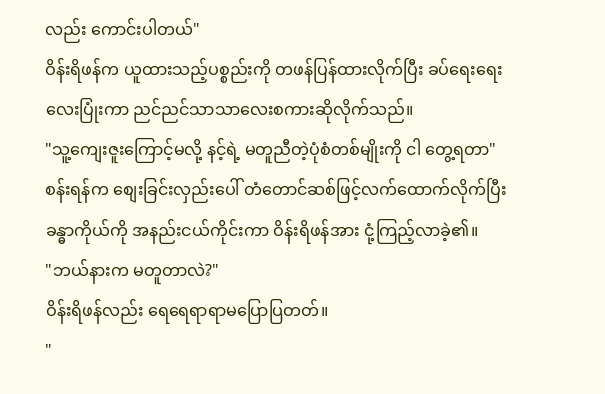လည်း ကောင်းပါတယ်"
ဝိန်းရိဖန်က ယူထားသည့်ပစ္စည်းကို တဖန်ပြန်ထားလိုက်ပြီး ခပ်ရေးရေးလေးပြုံးကာ ညင်ညင်သာသာလေးစကားဆိုလိုက်သည်။
"သူ့ကျေးဇူးကြောင့်မလို့ နင့်ရဲ့ မတူညီတဲ့ပုံစံတစ်မျိုးကို ငါ တွေ့ရတာ"
စန်းရန်က စျေးခြင်းလှည်းပေါ် တံတောင်ဆစ်ဖြင့်လက်ထောက်လိုက်ပြီး ခန္ဓာကိုယ်ကို အနည်းငယ်ကိုင်းကာ ဝိန်းရိဖန်အား ငုံ့ကြည့်လာခဲ့၏။
"ဘယ်နားက မတူတာလဲ?"
ဝိန်းရိဖန်လည်း ရေရေရာရာမပြောပြတတ်။
"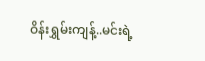ဝိန်းရွှမ်းကျန့်..မင်းရဲ့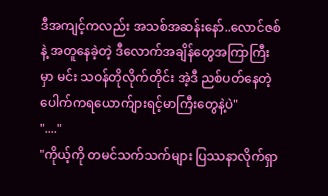ဒီအကျင့်ကလည်း အသစ်အဆန်းနော်..လောင်ဇစ်နဲ့ အတူနေခဲ့တဲ့ ဒီလောက်အချိန်တွေအကြာကြီးမှာ မင်း သဝန်တိုလိုက်တိုင်း အဲ့ဒီ ညစ်ပတ်နေတဲ့ ပေါက်ကရယောက်ျားရင့်မာကြီးတွေနဲ့ပဲ"
"...."
"ကိုယ့်ကို တမင်သက်သက်များ ပြဿနာလိုက်ရှာ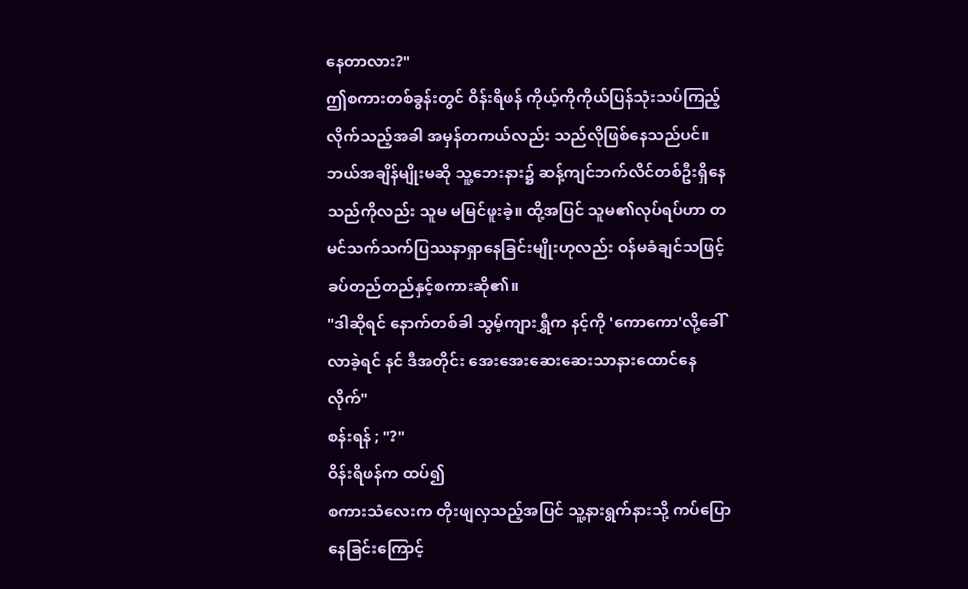နေတာလား?"
ဤစကားတစ်ခွန်းတွင် ဝိန်းရိဖန် ကိုယ့်ကိုကိုယ်ပြန်သုံးသပ်ကြည့်လိုက်သည့်အခါ အမှန်တကယ်လည်း သည်လိုဖြစ်နေသည်ပင်။ ဘယ်အချိန်မျိုးမဆို သူ့ဘေးနား၌ ဆန့်ကျင်ဘက်လိင်တစ်ဦးရှိနေသည်ကိုလည်း သူမ မမြင်ဖူးခဲ့။ ထို့အပြင် သူမ၏လုပ်ရပ်ဟာ တမင်သက်သက်ပြဿနာရှာနေခြင်းမျိုးဟုလည်း ဝန်မခံချင်သဖြင့် ခပ်တည်တည်နှင့်စကားဆို၏။
"ဒါဆိုရင် နောက်တစ်ခါ သွမ့်ကျားရွှီက နင့်ကို 'ကောကော'လို့ခေါ်လာခဲ့ရင် နင် ဒီအတိုင်း အေးအေးဆေးဆေးသာနားထောင်နေလိုက်"
စန်းရန် ; "?"
ဝိန်းရိဖန်က ထပ်၍
စကားသံလေးက တိုးဖျလှသည့်အပြင် သူ့နားရွက်နားသို့ ကပ်ပြောနေခြင်းကြောင့်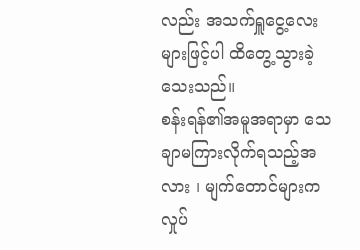လည်း အသက်ရှူငွေ့လေးများဖြင့်ပါ ထိတွေ့သွားခဲ့သေးသည်။
စန်းရန်၏အမူအရာမှာ သေချာမကြားလိုက်ရသည့်အလား ၊ မျက်တောင်များက လှုပ်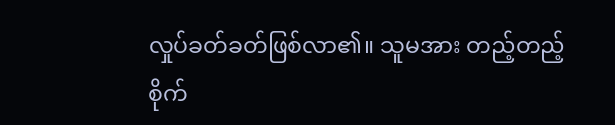လှုပ်ခတ်ခတ်ဖြစ်လာ၏။ သူမအား တည့်တည့်စိုက်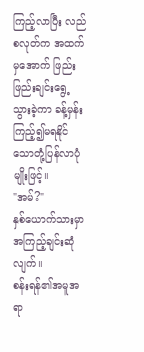ကြည့်လာပြီး လည်စလုတ်က အထက်မှအောက် ဖြည်းဖြည်းချင်းရွေ့သွားခဲ့ကာ ခန့်မှန်းကြည့်၍မရနိုင်သောတုံ့ပြန်လာပုံမျိုးဖြင့်။
"အမ်?"
နှစ်ယောက်သားမှာအကြည့်ချင်းဆုံလျက်။
စန်းရန်၏အမူအရာ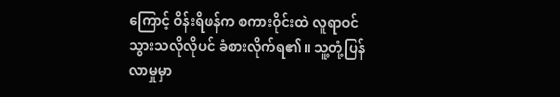ကြောင့် ဝိန်းရိဖန်က စကားဝိုင်းထဲ လူရာဝင်သွားသလိုလိုပင် ခံစားလိုက်ရ၏။ သူ့တုံ့ပြန်လာမှုမှာ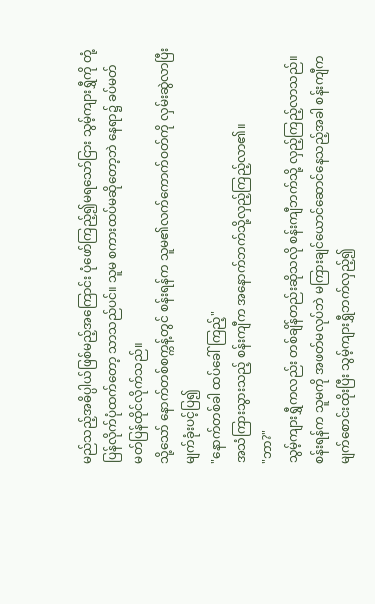မည်သည့်အဓိပ္ပါယ်ဖြစ်မည့်အကြောင်း ပုံဖော်ကြည့်၍မရသော်ငြား သွမ့်ကျားရွှီကို တုံ့ပြန်လိုက်ပုံထက်တော့ သာသည်ပင်။ သူမ စကားထပ်မဆိုတော့ဘဲ နေရာ၌ ခပ်မတ်မတ်ပြန်ထိုင်လိုက်သည်။
သို့သော် နောက်တစ်စက္ကန့်တွင် စန်းရန်က သူမ၏လက်ကောက်ဝတ်ကို လှမ်းဆွဲလာပြီး မျက်ခုံးပင့်ပြ၍
"နောက်တစ်ခါ ထပ်ခေါ်ကြည့်"
အသံကြားသွားသည့် စန်းကျီက အနောက်ဘက်သို့လှည့်ကြည့်လာ၏။
"ဘာ?"
သွမ့်ကျားရွှီကလည်း တစ်ချိန်တည်းဆိုသလို စန်းကျီဘက်သို့ လှည့်ကြည့်လာသည်။
စန်းရန်က သူမကို အဖတ်မလုပ်ဘဲ မကြားချင်ယောင်ဆောင်နေသည့်အခါ စန်းကျီက မျက်စောင်းထိုးပြီး သွမ့်ကျားရွှီဘက်လှည့်၍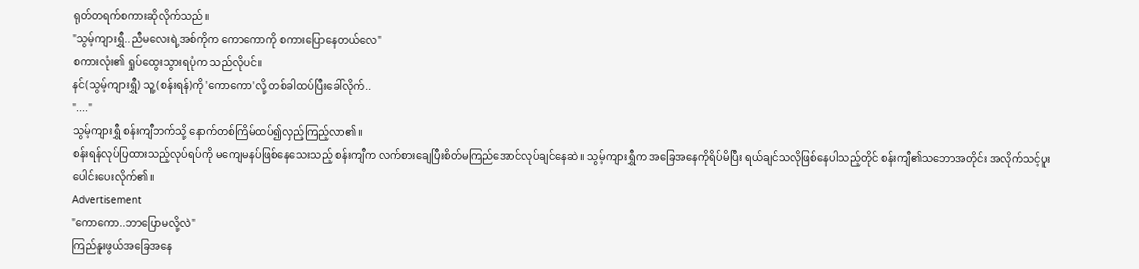ရုတ်တရက်စကားဆိုလိုက်သည်။
"သွမ့်ကျားရွှီ..ညီမလေးရဲ့အစ်ကိုက ကောကောကို စကားပြောနေတယ်လေ"
စကားလုံး၏ ရှုပ်ထွေးသွားရပုံက သည်လိုပင်။
နင်(သွမ့်ကျားရွှီ) သူ့(စန်းရန်)ကို 'ကောကော'လို့ တစ်ခါထပ်ပြီးခေါ်လိုက်..
"...."
သွမ့်ကျားရွှီ စန်းကျီဘက်သို့ နောက်တစ်ကြိမ်ထပ်၍လှည့်ကြည့်လာ၏။
စန်းရန်လုပ်ပြထားသည့်လုပ်ရပ်ကို မကျေမနပ်ဖြစ်နေသေးသည့် စန်းကျီက လက်စားချေပြီးစိတ်မကြည်အောင်လုပ်ချင်နေဆဲ။ သွမ့်ကျားရွှီက အခြေအနေကိုရိပ်မိပြီး ရယ်ချင်သလိုဖြစ်နေပါသည့်တိုင် စန်းကျီ၏သဘောအတိုင်း အလိုက်သင့်ပူးပေါင်းပေးလိုက်၏။
Advertisement
"ကောကော..ဘာပြောမလို့လဲ"
ကြည်နူးဖွယ်အခြေအနေ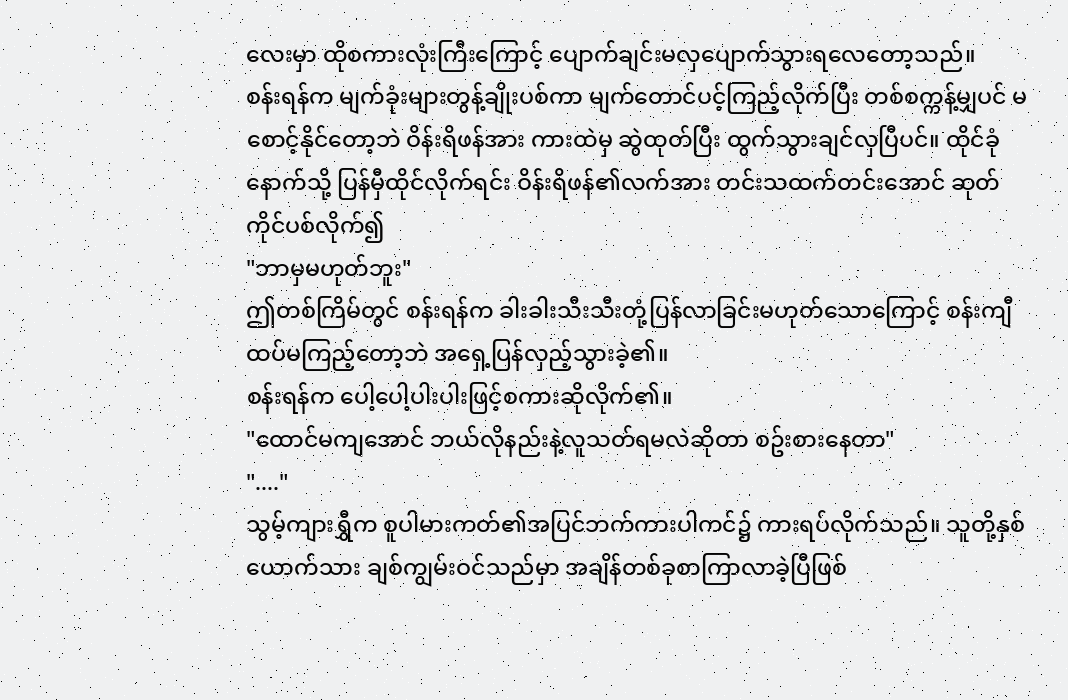လေးမှာ ထိုစကားလုံးကြီးကြောင့် ပျောက်ချင်းမလှပျောက်သွားရလေတော့သည်။
စန်းရန်က မျက်ခုံးများတွန့်ချိုးပစ်ကာ မျက်တောင်ပင့်ကြည့်လိုက်ပြီး တစ်စက္ကန့်မျှပင် မစောင့်နိုင်တော့ဘဲ ဝိန်းရိဖန်အား ကားထဲမှ ဆွဲထုတ်ပြီး ထွက်သွားချင်လှပြီပင်။ ထိုင်ခုံနောက်သို့ ပြန်မှီထိုင်လိုက်ရင်း ဝိန်းရိဖန်၏လက်အား တင်းသထက်တင်းအောင် ဆုတ်ကိုင်ပစ်လိုက်၍
"ဘာမှမဟုတ်ဘူး"
ဤတစ်ကြိမ်တွင် စန်းရန်က ခါးခါးသီးသီးတုံ့ပြန်လာခြင်းမဟုတ်သောကြောင့် စန်းကျီ ထပ်မကြည့်တော့ဘဲ အရှေ့ပြန်လှည့်သွားခဲ့၏။
စန်းရန်က ပေါ့ပေါ့ပါးပါးဖြင့်စကားဆိုလိုက်၏။
"ထောင်မကျအောင် ဘယ်လိုနည်းနဲ့လူသတ်ရမလဲဆိုတာ စဥ်းစားနေတာ"
"...."
သွမ့်ကျားရွှီက စူပါမားကတ်၏အပြင်ဘက်ကားပါကင်၌ ကားရပ်လိုက်သည်။ သူတို့နှစ်ယောက်သား ချစ်ကျွမ်းဝင်သည်မှာ အချိန်တစ်ခုစာကြာလာခဲ့ပြီဖြစ်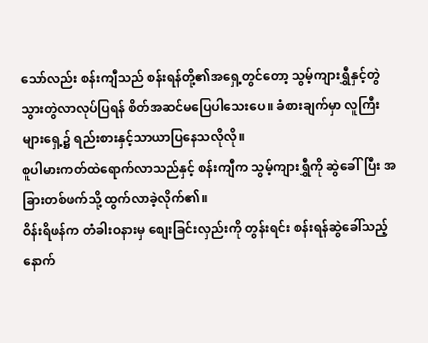သော်လည်း စန်းကျီသည် စန်းရန်တို့၏အရှေ့တွင်တော့ သွမ့်ကျားရွှီနှင့်တွဲသွားတွဲလာလုပ်ပြရန် စိတ်အဆင်မပြေပါသေးပေ။ ခံစားချက်မှာ လူကြီးများရှေ့၌ ရည်းစားနှင့်သာယာပြနေသလိုလို။
စူပါမားကတ်ထဲရောက်လာသည်နှင့် စန်းကျီက သွမ့်ကျားရွှီကို ဆွဲခေါ်ပြီး အခြားတစ်ဖက်သို့ ထွက်လာခဲ့လိုက်၏။
ဝိန်းရိဖန်က တံခါးဝနားမှ စျေးခြင်းလှည်းကို တွန်းရင်း စန်းရန်ဆွဲခေါ်သည့်နောက်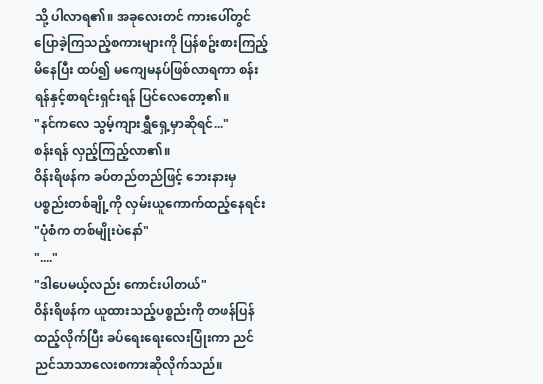သို့ ပါလာရ၏။ အခုလေးတင် ကားပေါ်တွင် ပြောခဲ့ကြသည့်စကားများကို ပြန်စဥ်းစားကြည့်မိနေပြီး ထပ်၍ မကျေမနပ်ဖြစ်လာရကာ စန်းရန်နှင့်စာရင်းရှင်းရန် ပြင်လေတော့၏။
"နင်ကလေ သွမ့်ကျားရွှီရှေ့မှာဆိုရင်..."
စန်းရန် လှည့်ကြည့်လာ၏။
ဝိန်းရိဖန်က ခပ်တည်တည်ဖြင့် ဘေးနားမှ ပစ္စည်းတစ်ချို့ကို လှမ်းယူကောက်ထည့်နေရင်း
"ပုံစံက တစ်မျိုးပဲနော်"
"...."
"ဒါပေမယ့်လည်း ကောင်းပါတယ်"
ဝိန်းရိဖန်က ယူထားသည့်ပစ္စည်းကို တဖန်ပြန်ထည့်လိုက်ပြီး ခပ်ရေးရေးလေးပြုံးကာ ညင်ညင်သာသာလေးစကားဆိုလိုက်သည်။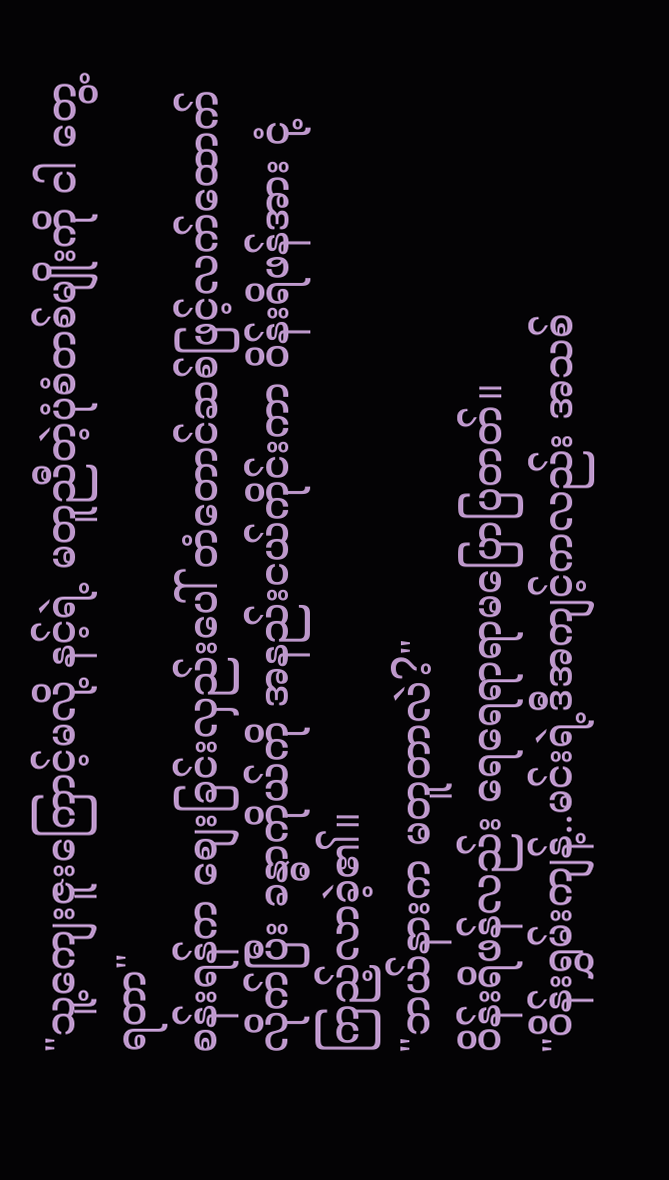"သူ့ကျေးဇူးကြောင့်မလို့ နင့်ရဲ့ မတူညီတဲ့ပုံစံတစ်မျိုးကို ငါ တွေ့ရတာ"
စန်းရန်က စျေးခြင်းလှည်းပေါ် တံတောင်ဆစ်ဖြင့်လက်ထောက်လိုက်ပြီး ခန္ဓာကိုယ်ကို အနည်းငယ်ကိုင်းကာ ဝိန်းရိဖန်အား ငုံ့ကြည့်လာခဲ့၏။
"ဘယ်နားက မတူတာလဲ?"
ဝိန်းရိဖန်လည်း ရေရေရာရာမပြောပြတတ်။
"ဝိန်းရွှမ်းကျန့်..မင်းရဲ့ဒီအကျင့်ကလည်း အသစ်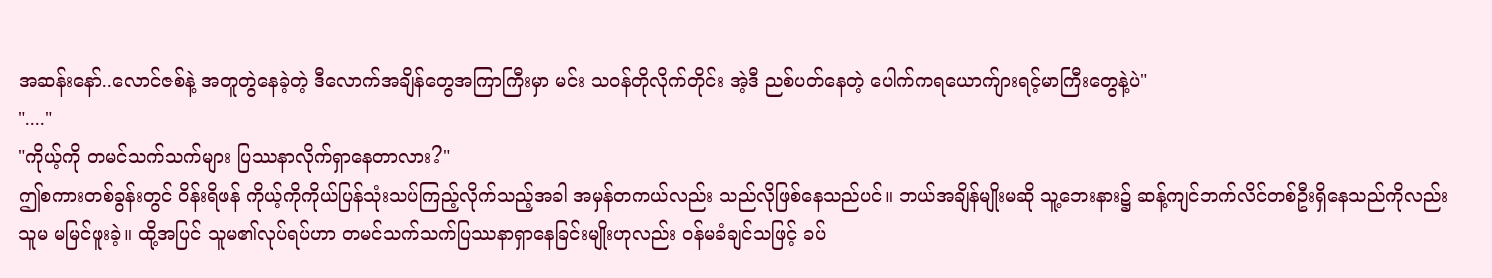အဆန်းနော်..လောင်ဇစ်နဲ့ အတူတွဲနေခဲ့တဲ့ ဒီလောက်အချိန်တွေအကြာကြီးမှာ မင်း သဝန်တိုလိုက်တိုင်း အဲ့ဒီ ညစ်ပတ်နေတဲ့ ပေါက်ကရယောက်ျားရင့်မာကြီးတွေနဲ့ပဲ"
"...."
"ကိုယ့်ကို တမင်သက်သက်များ ပြဿနာလိုက်ရှာနေတာလား?"
ဤစကားတစ်ခွန်းတွင် ဝိန်းရိဖန် ကိုယ့်ကိုကိုယ်ပြန်သုံးသပ်ကြည့်လိုက်သည့်အခါ အမှန်တကယ်လည်း သည်လိုဖြစ်နေသည်ပင်။ ဘယ်အချိန်မျိုးမဆို သူ့ဘေးနား၌ ဆန့်ကျင်ဘက်လိင်တစ်ဦးရှိနေသည်ကိုလည်း သူမ မမြင်ဖူးခဲ့။ ထို့အပြင် သူမ၏လုပ်ရပ်ဟာ တမင်သက်သက်ပြဿနာရှာနေခြင်းမျိုးဟုလည်း ဝန်မခံချင်သဖြင့် ခပ်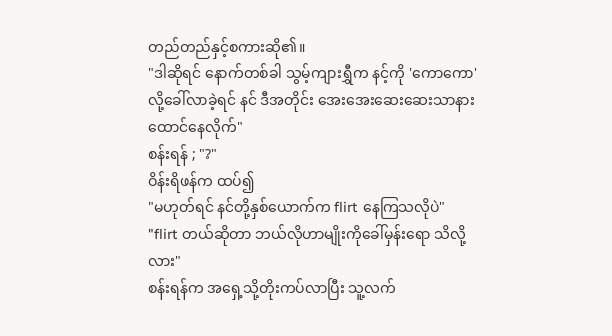တည်တည်နှင့်စကားဆို၏။
"ဒါဆိုရင် နောက်တစ်ခါ သွမ့်ကျားရွှီက နင့်ကို 'ကောကော'လို့ခေါ်လာခဲ့ရင် နင် ဒီအတိုင်း အေးအေးဆေးဆေးသာနားထောင်နေလိုက်"
စန်းရန် ; "?"
ဝိန်းရိဖန်က ထပ်၍
"မဟုတ်ရင် နင်တို့နှစ်ယောက်က flirt နေကြသလိုပဲ"
"flirt တယ်ဆိုတာ ဘယ်လိုဟာမျိုးကိုခေါ်မှန်းရော သိလို့လား"
စန်းရန်က အရှေ့သို့တိုးကပ်လာပြီး သူ့လက်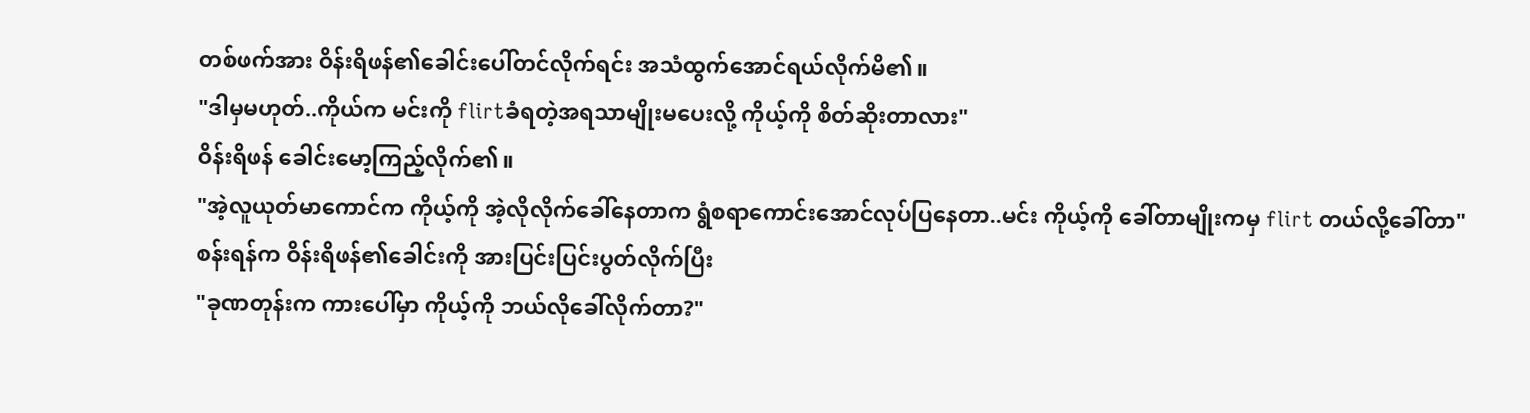တစ်ဖက်အား ဝိန်းရိဖန်၏ခေါင်းပေါ်တင်လိုက်ရင်း အသံထွက်အောင်ရယ်လိုက်မိ၏။
"ဒါမှမဟုတ်..ကိုယ်က မင်းကို flirtခံရတဲ့အရသာမျိုးမပေးလို့ ကိုယ့်ကို စိတ်ဆိုးတာလား"
ဝိန်းရိဖန် ခေါင်းမော့ကြည့်လိုက်၏။
"အဲ့လူယုတ်မာကောင်က ကိုယ့်ကို အဲ့လိုလိုက်ခေါ်နေတာက ရွံစရာကောင်းအောင်လုပ်ပြနေတာ..မင်း ကိုယ့်ကို ခေါ်တာမျိုးကမှ flirt တယ်လို့ခေါ်တာ"
စန်းရန်က ဝိန်းရိဖန်၏ခေါင်းကို အားပြင်းပြင်းပွတ်လိုက်ပြီး
"ခုဏတုန်းက ကားပေါ်မှာ ကိုယ့်ကို ဘယ်လိုခေါ်လိုက်တာ?"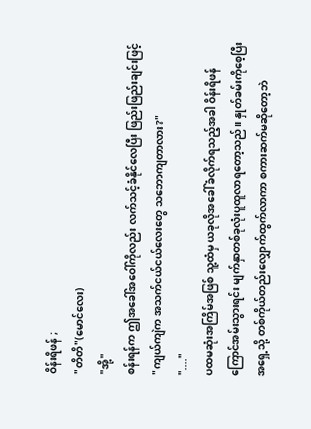ဝိန်းရိဖန် ;
"တိတိ"(မောင်လေး)
"အို့"
စန်းရန်က ဤအခေါ်အဝေါ်ကိုလည်း လက်သင့်ခံနိုင်လေပြီး ဖြည်းဖြည်းချင်းဖြင့်
"ကျယ်ကျဲက အသက်ငယ်ငယ်လေးတွေ သဘောကျတာလား?"
"...."
ပထမဆုံးအကြိမ်အဖြစ် သူ့ထံမှ ယခုလိုအခေါ်ခံလိုက်ရသည့်အခါ ဝိန်းရိဖန် ကြောင်အမ်းသွားရင်း မျက်နှာတစ်ခုလုံးပူထူလာရတော့သည်။ နှုတ်ခမ်းကိုစေ့ပြီး အရှေ့သို့ တစ်ကိုယ်တည်းလျှောက်ထွက်လာကာ စကားဆက်မဆိုတော့ဘဲ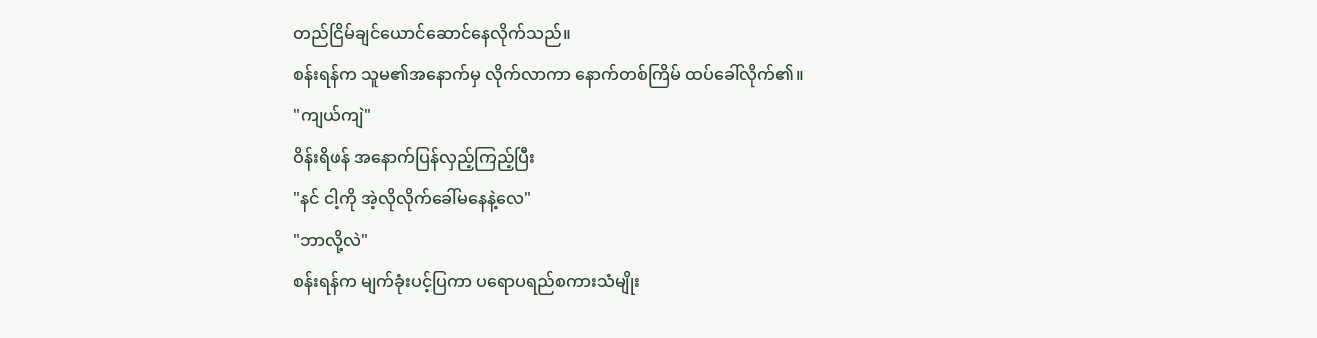တည်ငြိမ်ချင်ယောင်ဆောင်နေလိုက်သည်။
စန်းရန်က သူမ၏အနောက်မှ လိုက်လာကာ နောက်တစ်ကြိမ် ထပ်ခေါ်လိုက်၏။
"ကျယ်ကျဲ"
ဝိန်းရိဖန် အနောက်ပြန်လှည့်ကြည့်ပြီး
"နင် ငါ့ကို အဲ့လိုလိုက်ခေါ်မနေနဲ့လေ"
"ဘာလို့လဲ"
စန်းရန်က မျက်ခုံးပင့်ပြကာ ပရောပရည်စကားသံမျိုး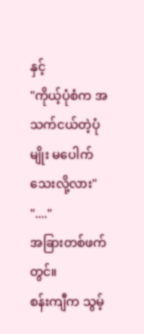နှင့်
"ကိုယ့်ပုံစံက အသက်ငယ်တဲ့ပုံမျိုး မပေါက်သေးလို့လား"
"...."
အခြားတစ်ဖက်တွင်။
စန်းကျီက သွမ့်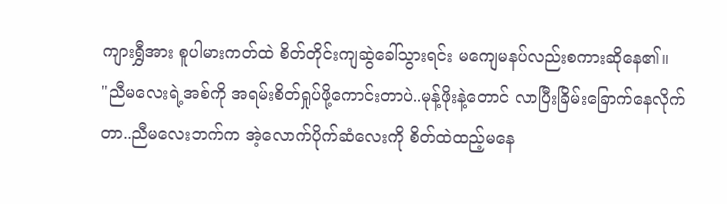ကျားရွှီအား စူပါမားကတ်ထဲ စိတ်တိုင်းကျဆွဲခေါ်သွားရင်း မကျေမနပ်လည်းစကားဆိုနေ၏။
"ညီမလေးရဲ့အစ်ကို အရမ်းစိတ်ရှုပ်ဖို့ကောင်းတာပဲ..မုန့်ဖိုးနဲ့တောင် လာပြီးခြိမ်းခြောက်နေလိုက်တာ..ညီမလေးဘက်က အဲ့လောက်ပိုက်ဆံလေးကို စိတ်ထဲထည့်မနေ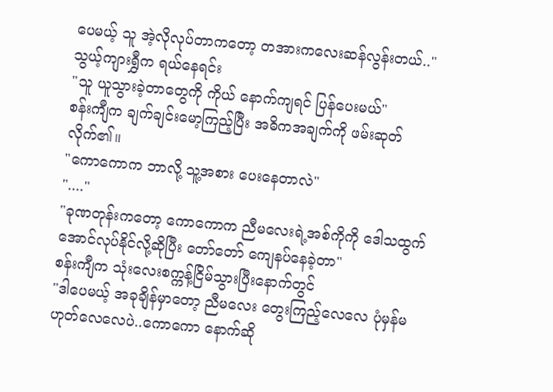ပေမယ့် သူ အဲ့လိုလုပ်တာကတော့ တအားကလေးဆန်လွန်းတယ်.."
သွယ့်ကျားရွှီက ရယ်နေရင်း
"သူ ယူသွားခဲ့တာတွေကို ကိုယ် နောက်ကျရင် ပြန်ပေးမယ်"
စန်းကျီက ချက်ချင်းမော့ကြည့်ပြီး အဓိကအချက်ကို ဖမ်းဆုတ်လိုက်၏။
"ကောကောက ဘာလို့ သူ့အစား ပေးနေတာလဲ"
"...."
"ခုဏတုန်းကတော့ ကောကောက ညီမလေးရဲ့အစ်ကိုကို ဒေါသထွက်အောင်လုပ်နိုင်လို့ဆိုပြီး တော်တော် ကျေနပ်နေခဲ့တာ"
စန်းကျီက သုံးလေးစက္ကန့်ငြိမ်သွားပြီးနောက်တွင်
"ဒါပေမယ့် အခုချိန်မှာတော့ ညီမလေး တွေးကြည့်လေလေ ပုံမှန်မဟုတ်လေလေပဲ..ကောကော နောက်ဆို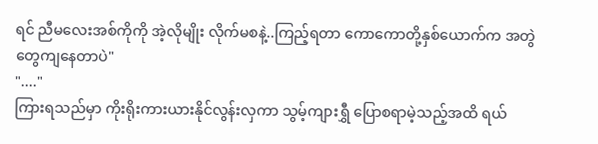ရင် ညီမလေးအစ်ကိုကို အဲ့လိုမျိုး လိုက်မစနဲ့..ကြည့်ရတာ ကောကောတို့နှစ်ယောက်က အတွဲတွေကျနေတာပဲ"
"...."
ကြားရသည်မှာ ကိုးရိုးကားယားနိုင်လွန်းလှကာ သွမ့်ကျားရွှီ ပြောစရာမဲ့သည့်အထိ ရယ်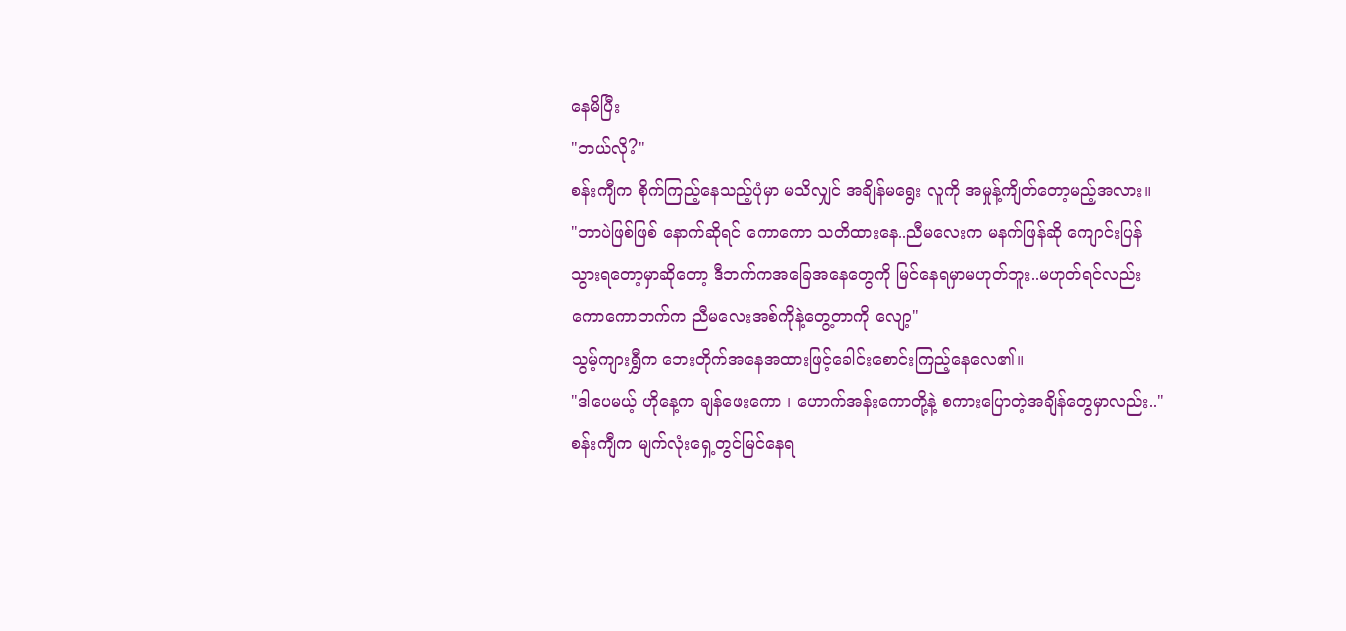နေမိပြီး
"ဘယ်လို?"
စန်းကျီက စိုက်ကြည့်နေသည့်ပုံမှာ မသိလျှင် အချိန်မရွေး လူကို အမှုန့်ကျိတ်တော့မည့်အလား။
"ဘာပဲဖြစ်ဖြစ် နောက်ဆိုရင် ကောကော သတိထားနေ..ညီမလေးက မနက်ဖြန်ဆို ကျောင်းပြန်သွားရတော့မှာဆိုတော့ ဒီဘက်ကအခြေအနေတွေကို မြင်နေရမှာမဟုတ်ဘူး..မဟုတ်ရင်လည်း ကောကောဘက်က ညီမလေးအစ်ကိုနဲ့တွေ့တာကို လျော့"
သွမ့်ကျားရွှီက ဘေးတိုက်အနေအထားဖြင့်ခေါင်းစောင်းကြည့်နေလေ၏။
"ဒါပေမယ့် ဟိုနေ့က ချန်ဖေးကော ၊ ဟောက်အန်းကောတို့နဲ့ စကားပြောတဲ့အချိန်တွေမှာလည်း.."
စန်းကျီက မျက်လုံးရှေ့တွင်မြင်နေရ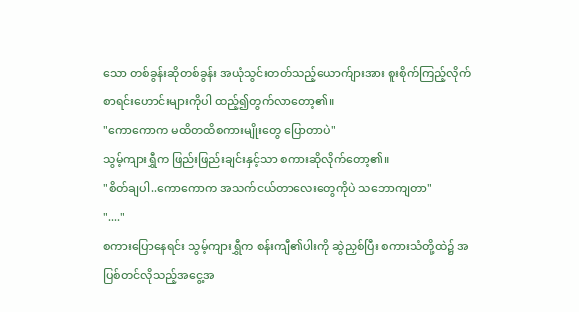သော တစ်ခွန်းဆိုတစ်ခွန်း အယုံသွင်းတတ်သည့်ယောက်ျားအား စူးစိုက်ကြည့်လိုက် စာရင်းဟောင်းများကိုပါ ထည့်၍တွက်လာတော့၏။
"ကောကောက မထိတထိစကားမျိုးတွေ ပြောတာပဲ"
သွမ့်ကျားရွှီက ဖြည်းဖြည်းချင်းနှင့်သာ စကားဆိုလိုက်တော့၏။
"စိတ်ချပါ..ကောကောက အသက်ငယ်တာလေးတွေကိုပဲ သဘောကျတာ"
"...."
စကားပြောနေရင်း သွမ့်ကျားရွှီက စန်းကျီ၏ပါးကို ဆွဲညှစ်ပြီး စကားသံတို့ထဲ၌ အပြစ်တင်လိုသည့်အငွေ့အ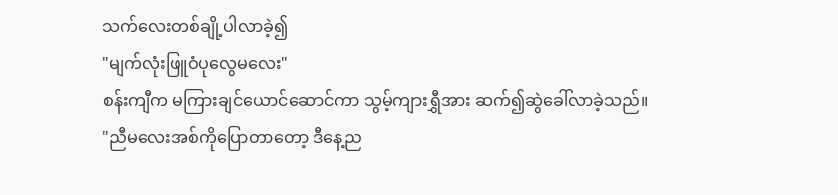သက်လေးတစ်ချို့ပါလာခဲ့၍
"မျက်လုံးဖြူဝံပုလွေမလေး"
စန်းကျီက မကြားချင်ယောင်ဆောင်ကာ သွမ့်ကျားရွှီအား ဆက်၍ဆွဲခေါ်လာခဲ့သည်။
"ညီမလေးအစ်ကိုပြောတာတော့ ဒီနေ့ည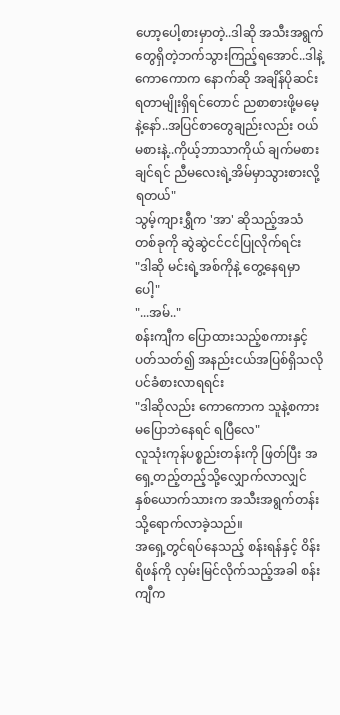ဟော့ပေါ့စားမှာတဲ့..ဒါဆို အသီးအရွက်တွေရှိတဲ့ဘက်သွားကြည့်ရအောင်..ဒါနဲ့ ကောကောက နောက်ဆို အချိန်ပိုဆင်းရတာမျိုးရှိရင်တောင် ညစာစားဖို့မမေ့နဲ့နော်..အပြင်စာတွေချည်းလည်း ဝယ်မစားနဲ့..ကိုယ့်ဘာသာကိုယ် ချက်မစားချင်ရင် ညီမလေးရဲ့အိမ်မှာသွားစားလို့ရတယ်"
သွမ့်ကျားရွှီက 'အာ' ဆိုသည့်အသံတစ်ခုကို ဆွဲဆွဲငင်ငင်ပြုလိုက်ရင်း
"ဒါဆို မင်းရဲ့အစ်ကိုနဲ့ တွေ့နေရမှာပေါ့"
"...အမ်.."
စန်းကျီက ပြောထားသည့်စကားနှင့်ပတ်သတ်၍ အနည်းငယ်အပြစ်ရှိသလိုပင်ခံစားလာရရင်း
"ဒါဆိုလည်း ကောကောက သူနဲ့စကားမပြောဘဲနေရင် ရပြီလေ"
လူသုံးကုန်ပစ္စည်းတန်းကို ဖြတ်ပြီး အရှေ့တည့်တည့်သို့လျှောက်လာလျှင် နှစ်ယောက်သားက အသီးအရွက်တန်းသို့ရောက်လာခဲ့သည်။
အရှေ့တွင်ရပ်နေသည့် စန်းရန်နှင့် ဝိန်းရိဖန်ကို လှမ်းမြင်လိုက်သည့်အခါ စန်းကျီက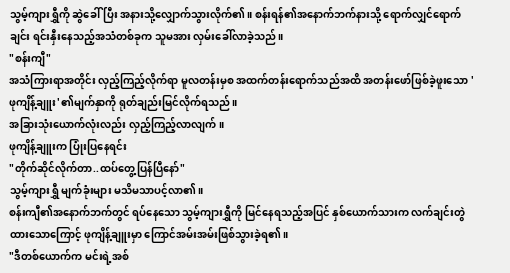သွမ့်ကျားရွှီကို ဆွဲခေါ်ပြီး အနားသို့လျှောက်သွားလိုက်၏။ စန်းရန်၏အနောက်ဘက်နားသို့ ရောက်လျှင်ရောက်ချင်း ရင်းနှီးနေသည့်အသံတစ်ခုက သူမအား လှမ်းခေါ်လာခဲ့သည်။
"စန်းကျီ"
အသံကြားရာအတိုင်း လှည့်ကြည့်လိုက်ရာ မူလတန်းမှစ အထက်တန်းရောက်သည်အထိ အတန်းဖော်ဖြစ်ခဲ့ဖူးသော 'ဖုကျိန့်ချူး'၏မျက်နှာကို ရုတ်ချည်းမြင်လိုက်ရသည်။
အခြားသုံးယောက်လုံးလည်း လှည့်ကြည့်လာလျက်။
ဖုကျိန့်ချူးက ပြုံးပြနေရင်း
"တိုက်ဆိုင်လိုက်တာ..ထပ်တွေ့ပြန်ပြီနော်"
သွမ့်ကျားရွှီ မျက်ခုံးများ မသိမသာပင့်လာ၏။
စန်းကျီ၏အနောက်ဘက်တွင် ရပ်နေသော သွမ့်ကျားရွှီကို မြင်နေရသည့်အပြင် နှစ်ယောက်သားက လက်ချင်းတွဲထားသောကြောင့် ဖုကျိန့်ချူးမှာ ကြောင်အမ်းအမ်းဖြစ်သွားခဲ့ရ၏။
"ဒီတစ်ယောက်က မင်းရဲ့အစ်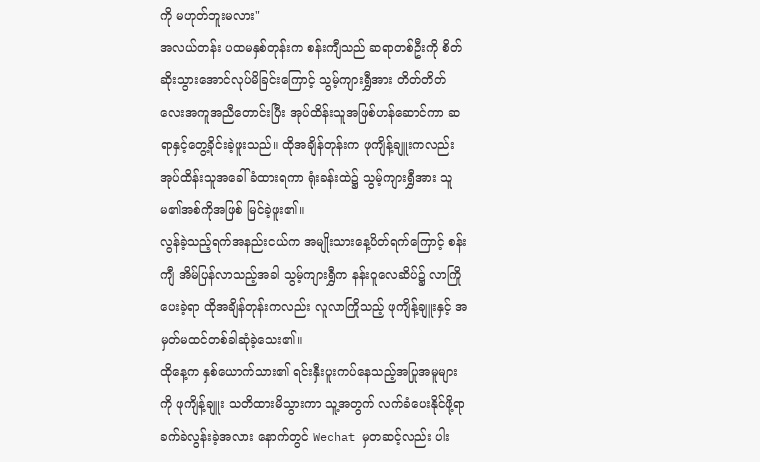ကို မဟုတ်ဘူးမလား"
အလယ်တန်း ပထမနှစ်တုန်းက စန်းကျီသည် ဆရာတစ်ဦးကို စိတ်ဆိုးသွားအောင်လုပ်မိခြင်းကြောင့် သွမ့်ကျားရွှီအား တိတ်တိတ်လေးအကူအညီတောင်းပြီး အုပ်ထိန်းသူအဖြစ်ဟန်ဆောင်ကာ ဆရာနှင့်တွေ့ခိုင်းခဲ့ဖူးသည်။ ထိုအချိန်တုန်းက ဖုကျိန့်ချူးကလည်း အုပ်ထိန်းသူအခေါ်ခံထားရကာ ရုံးခန်းထဲ၌ သွမ့်ကျားရွှီအား သူမ၏အစ်ကိုအဖြစ် မြင်ခဲ့ဖူး၏။
လွန်ခဲ့သည့်ရက်အနည်းငယ်က အမျိုးသားနေ့ပိတ်ရက်ကြောင့် စန်းကျီ အိမ်ပြန်လာသည့်အခါ သွမ့်ကျားရွှီက နန်းဝူလေဆိပ်၌ လာကြိုပေးခဲ့ရာ ထိုအချိန်တုန်းကလည်း လူလာကြိုသည့် ဖုကျိန့်ချူးနှင့် အမှတ်မထင်တစ်ခါဆုံခဲ့သေး၏။
ထိုနေ့က နှစ်ယောက်သား၏ ရင်းနှီးပူးကပ်နေသည့်အပြုအမူများကို ဖုကျိန့်ချူး သတိထားမိသွားကာ သူ့အတွက် လက်ခံပေးနိုင်ဖို့ရာ ခက်ခဲလွန်းခဲ့အလား နောက်တွင် Wechat မှတဆင့်လည်း ပါး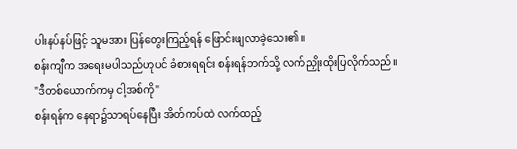ပါးနပ်နပ်ဖြင့် သူမအား ပြန်တွေးကြည့်ရန် ဖြောင်းဖျလာခဲ့သေး၏။
စန်းကျီက အရေးမပါသည်ဟုပင် ခံစားရရင်း စန်းရန်ဘက်သို့ လက်ညှိုးထိုးပြလိုက်သည်။
"ဒီတစ်ယောက်ကမှ ငါ့အစ်ကို"
စန်းရန်က နေရာ၌သာရပ်နေပြီး အိတ်ကပ်ထဲ လက်ထည့်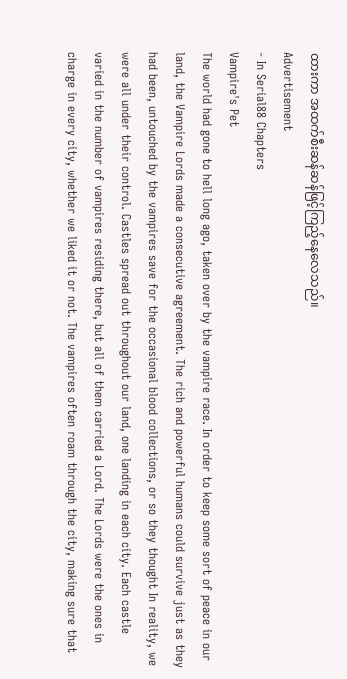ထားကာ အထက်စီးဆန်ဆန်ဖြင့်ကြည့်နေလေသည်။
Advertisement
- In Serial88 Chapters
Vampire's Pet
The world had gone to hell long ago, taken over by the vampire race. In order to keep some sort of peace in our land, the Vampire Lords made a consecutive agreement. The rich and powerful humans could survive just as they had been, untouched by the vampires save for the occasional blood collections, or so they thought In reality, we were all under their control. Castles spread out throughout our land, one landing in each city. Each castle varied in the number of vampires residing there, but all of them carried a Lord. The Lords were the ones in charge in every city, whether we liked it or not. The vampires often roam through the city, making sure that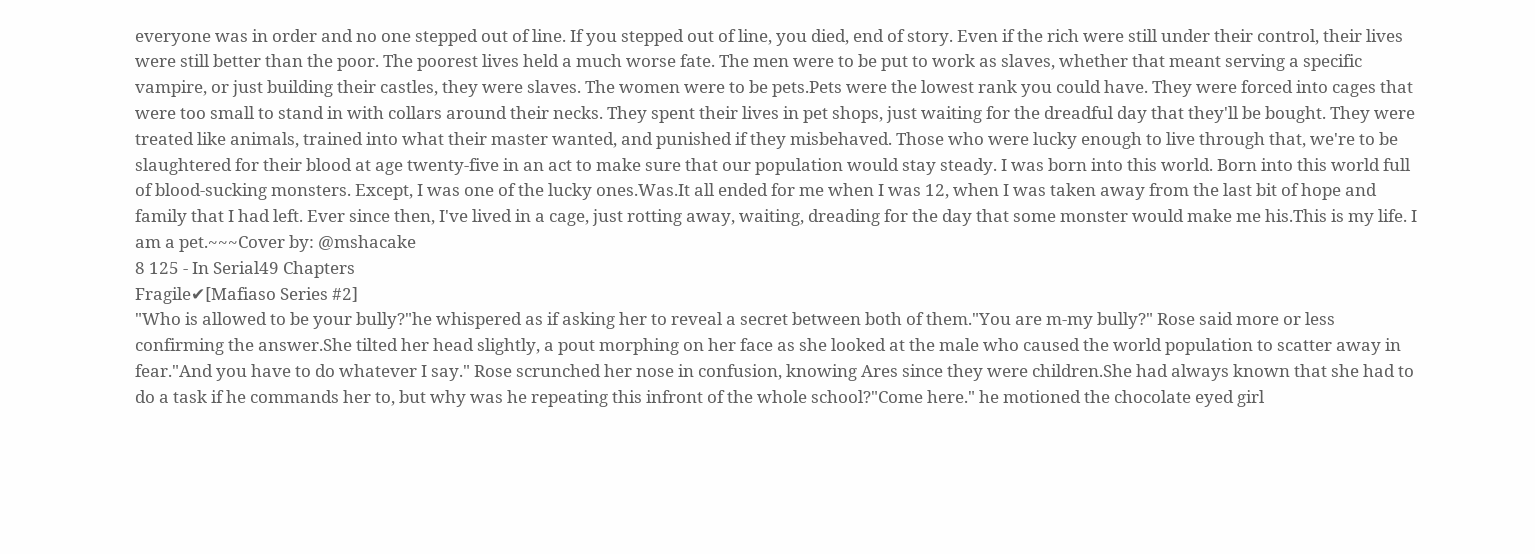everyone was in order and no one stepped out of line. If you stepped out of line, you died, end of story. Even if the rich were still under their control, their lives were still better than the poor. The poorest lives held a much worse fate. The men were to be put to work as slaves, whether that meant serving a specific vampire, or just building their castles, they were slaves. The women were to be pets.Pets were the lowest rank you could have. They were forced into cages that were too small to stand in with collars around their necks. They spent their lives in pet shops, just waiting for the dreadful day that they'll be bought. They were treated like animals, trained into what their master wanted, and punished if they misbehaved. Those who were lucky enough to live through that, we're to be slaughtered for their blood at age twenty-five in an act to make sure that our population would stay steady. I was born into this world. Born into this world full of blood-sucking monsters. Except, I was one of the lucky ones.Was.It all ended for me when I was 12, when I was taken away from the last bit of hope and family that I had left. Ever since then, I've lived in a cage, just rotting away, waiting, dreading for the day that some monster would make me his.This is my life. I am a pet.~~~Cover by: @mshacake
8 125 - In Serial49 Chapters
Fragile✔[Mafiaso Series #2]
"Who is allowed to be your bully?"he whispered as if asking her to reveal a secret between both of them."You are m-my bully?" Rose said more or less confirming the answer.She tilted her head slightly, a pout morphing on her face as she looked at the male who caused the world population to scatter away in fear."And you have to do whatever I say." Rose scrunched her nose in confusion, knowing Ares since they were children.She had always known that she had to do a task if he commands her to, but why was he repeating this infront of the whole school?"Come here." he motioned the chocolate eyed girl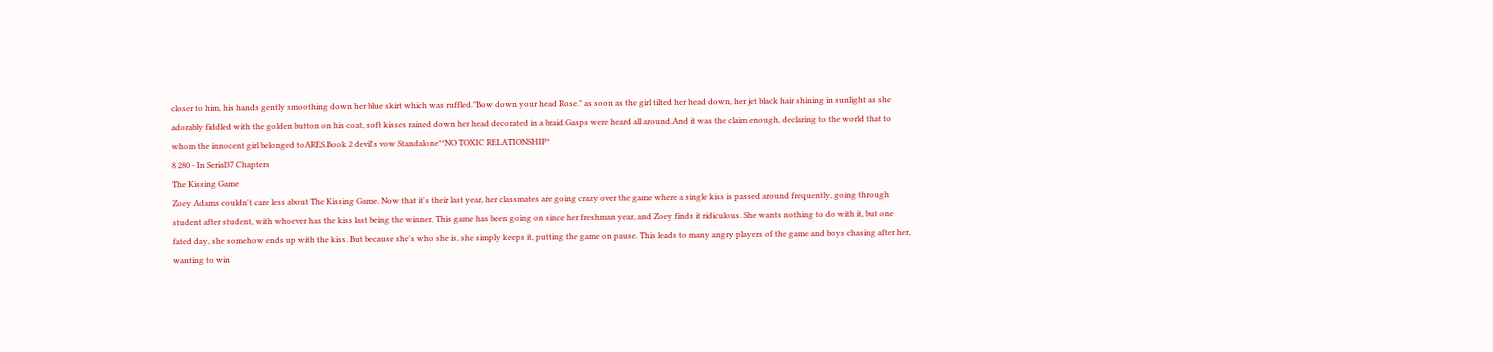closer to him, his hands gently smoothing down her blue skirt which was ruffled."Bow down your head Rose." as soon as the girl tilted her head down, her jet black hair shining in sunlight as she adorably fiddled with the golden button on his coat, soft kisses rained down her head decorated in a braid.Gasps were heard all around.And it was the claim enough, declaring to the world that to whom the innocent girl belonged toARES.Book 2 devil's vow Standalone**NO TOXIC RELATIONSHIP*
8 280 - In Serial37 Chapters
The Kissing Game
Zoey Adams couldn't care less about The Kissing Game. Now that it's their last year, her classmates are going crazy over the game where a single kiss is passed around frequently, going through student after student, with whoever has the kiss last being the winner. This game has been going on since her freshman year, and Zoey finds it ridiculous. She wants nothing to do with it, but one fated day, she somehow ends up with the kiss. But because she's who she is, she simply keeps it, putting the game on pause. This leads to many angry players of the game and boys chasing after her, wanting to win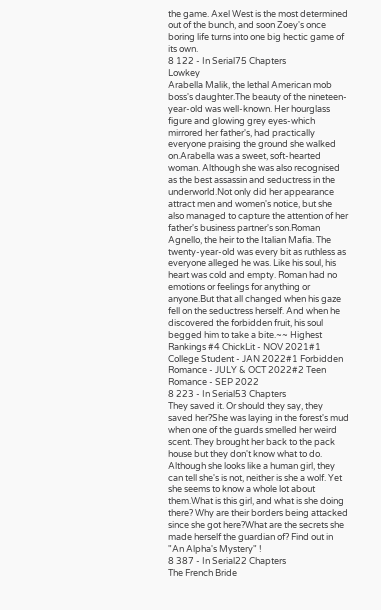the game. Axel West is the most determined out of the bunch, and soon Zoey's once boring life turns into one big hectic game of its own.
8 122 - In Serial75 Chapters
Lowkey
Arabella Malik, the lethal American mob boss's daughter.The beauty of the nineteen-year-old was well-known. Her hourglass figure and glowing grey eyes-which mirrored her father's, had practically everyone praising the ground she walked on.Arabella was a sweet, soft-hearted woman. Although she was also recognised as the best assassin and seductress in the underworld.Not only did her appearance attract men and women's notice, but she also managed to capture the attention of her father's business partner's son.Roman Agnello, the heir to the Italian Mafia. The twenty-year-old was every bit as ruthless as everyone alleged he was. Like his soul, his heart was cold and empty. Roman had no emotions or feelings for anything or anyone.But that all changed when his gaze fell on the seductress herself. And when he discovered the forbidden fruit, his soul begged him to take a bite.~~ Highest Rankings #4 ChickLit - NOV 2021#1 College Student - JAN 2022#1 Forbidden Romance - JULY & OCT 2022#2 Teen Romance - SEP 2022
8 223 - In Serial53 Chapters
They saved it. Or should they say, they saved her?She was laying in the forest's mud when one of the guards smelled her weird scent. They brought her back to the pack house but they don't know what to do. Although she looks like a human girl, they can tell she's is not, neither is she a wolf. Yet she seems to know a whole lot about them.What is this girl, and what is she doing there? Why are their borders being attacked since she got here?What are the secrets she made herself the guardian of? Find out in "An Alpha's Mystery" !
8 387 - In Serial22 Chapters
The French Bride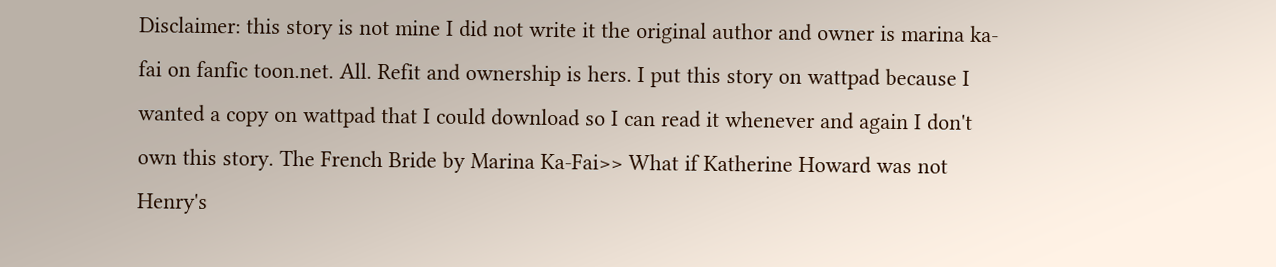Disclaimer: this story is not mine I did not write it the original author and owner is marina ka-fai on fanfic toon.net. All. Refit and ownership is hers. I put this story on wattpad because I wanted a copy on wattpad that I could download so I can read it whenever and again I don't own this story. The French Bride by Marina Ka-Fai>> What if Katherine Howard was not Henry's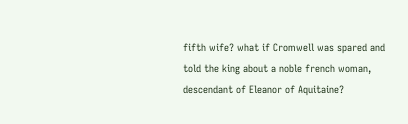fifth wife? what if Cromwell was spared and told the king about a noble french woman, descendant of Eleanor of Aquitaine?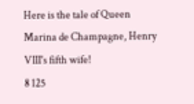Here is the tale of Queen Marina de Champagne, Henry VIII's fifth wife!
8 125